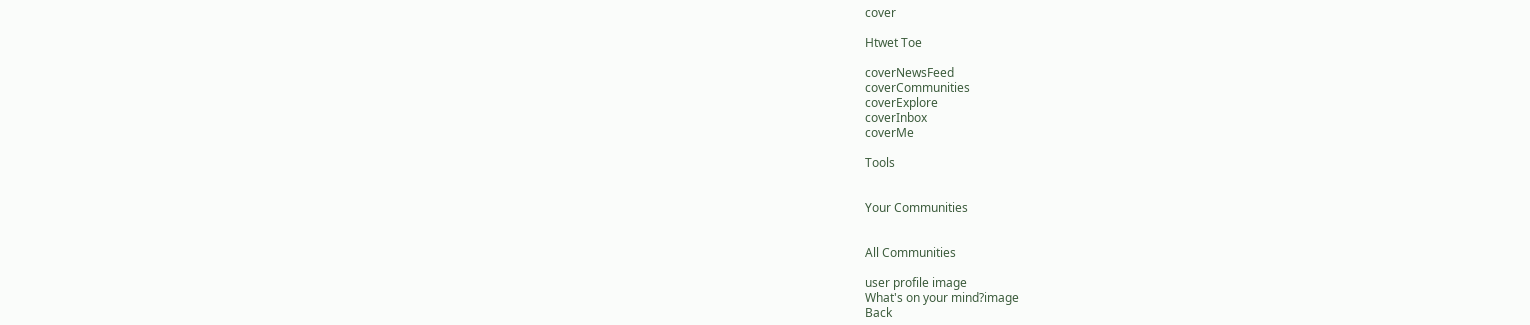cover

Htwet Toe

coverNewsFeed
coverCommunities
coverExplore
coverInbox
coverMe

Tools


Your Communities


All Communities

user profile image
What's on your mind?image
Back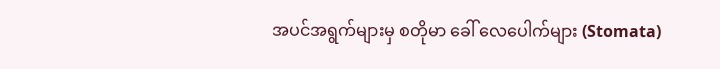အပင်အရွက်များမှ စတိုမာ ခေါ် လေပေါက်များ (Stomata)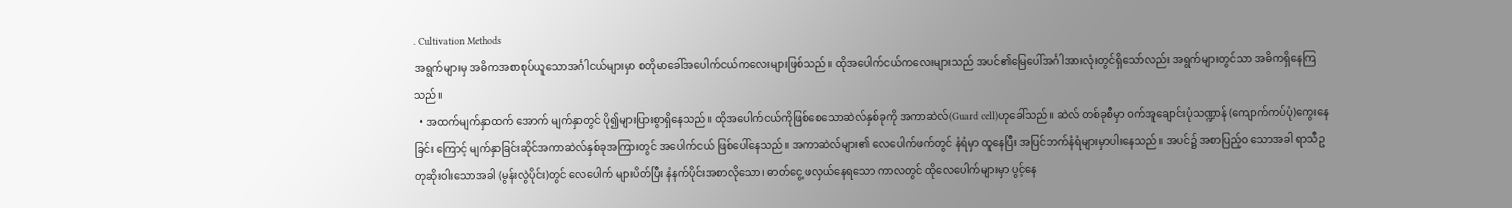. Cultivation Methods
အရွက်များမှ အဓိကအစာစုပ်ယူသောအင်္ဂါငယ်များမှာ စတိုမာခေါ်အပေါက်ငယ်ကလေးများဖြစ်သည်။ ထိုအပေါက်ငယ်ကလေးများသည် အပင်၏မြေပေါ်အင်္ဂါအားလုံးတွင်ရှိသော်လည်း အရွက်များတွင်သာ အဓိကရှိနေကြသည်။
  • အထက်မျက်နှာထက် အောက် မျက်နှာတွင် ပို၍များပြားစွာရှိနေသည်။ ထိုအပေါက်ငယ်ကိုဖြစ်စေသောဆဲလ်နှစ်ခုကို အကာဆဲလ်(Guard cell)ဟုခေါ်သည်။ ဆဲလ် တစ်ခုစီမှာ ဝက်အူချောင်းပုံသဏ္ဍာန် (ကျောက်ကပ်ပုံ)ကွေးနေခြင်း ကြောင့် မျက်နှာခြင်းဆိုင်အကာဆဲလ်နှစ်ခုအကြားတွင် အပေါက်ငယ် ဖြစ်ပေါ်နေသည်။ အကာဆဲလ်များ၏ လေပေါက်ဖက်တွင် နံရံမှာ ထူနေပြီး အပြင်ဘက်နံရံများမှာပါးနေသည်။ အပင်၌ အစာပြည့်ဝ သောအခါ ရာသီဥတုဆိုးဝါးသောအခါ (မွန်းလွဲပိုင်း)တွင် လေပေါက် များပိတ်ပြီး နံနက်ပိုင်းအစာလိုသော၊ ဓာတ်ငွေ့ ဖလှယ်နေရသော ကာလတွင် ထိုလေပေါက်များမှာ ပွင့်နေ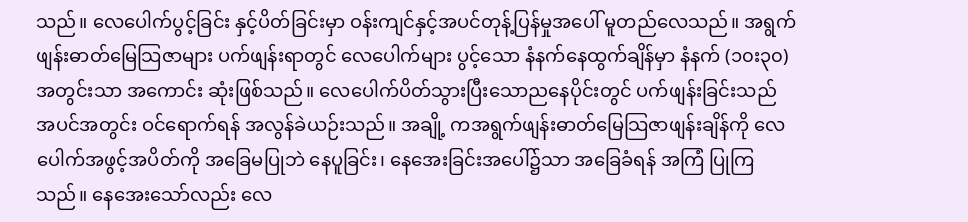သည်။ လေပေါက်ပွင့်ခြင်း နှင့်ပိတ်ခြင်းမှာ ဝန်းကျင်နှင့်အပင်တုန့်ပြန်မှုအပေါ် မူတည်လေသည်။ အရွက်ဖျန်းဓာတ်မြေသြဇာများ ပက်ဖျန်းရာတွင် လေပေါက်များ ပွင့်သော နံနက်နေထွက်ချိန်မှာ နံနက် (၁၀း၃၀)အတွင်းသာ အကောင်း ဆုံးဖြစ်သည်။ လေပေါက်ပိတ်သွားပြီးသောညနေပိုင်းတွင် ပက်ဖျန်းခြင်းသည် အပင်အတွင်း ဝင်ရောက်ရန် အလွန်ခဲယဉ်းသည်။ အချို့ ကအရွက်ဖျန်းဓာတ်မြေသြဇာဖျန်းချိန်ကို လေပေါက်အဖွင့်အပိတ်ကို အခြေမပြုဘဲ နေပူခြင်း၊ နေအေးခြင်းအပေါ်၌သာ အခြေခံရန် အကြံ ပြုကြသည်။ နေအေးသော်လည်း လေ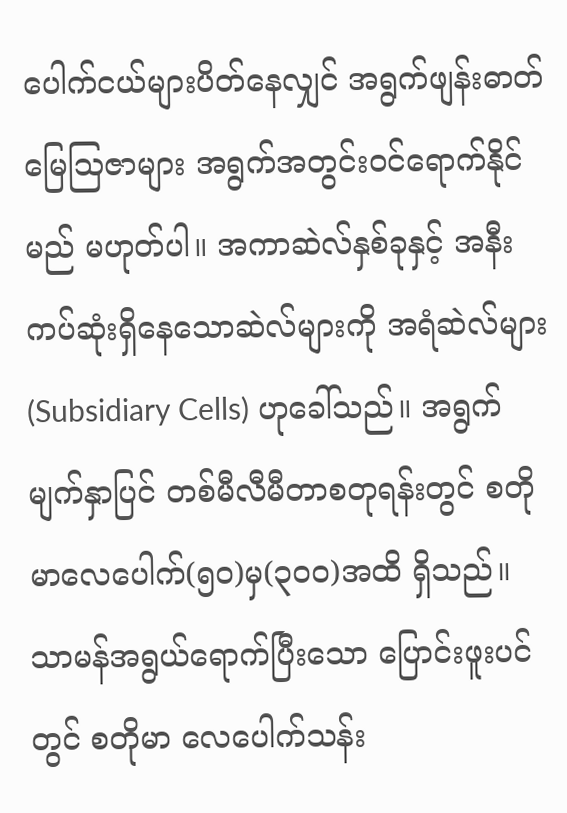ပေါက်ငယ်များပိတ်နေလျှင် အရွက်ဖျန်းဓာတ်မြေဩဇာများ အရွက်အတွင်းဝင်ရောက်နိုင်မည် မဟုတ်ပါ။ အကာဆဲလ်နှစ်ခုနှင့် အနီးကပ်ဆုံးရှိနေသောဆဲလ်များကို အရံဆဲလ်များ (Subsidiary Cells) ဟုခေါ်သည်။ အရွက်မျက်နှာပြင် တစ်မီလီမီတာစတုရန်းတွင် စတိုမာလေပေါက်(၅၀)မှ(၃၀၀)အထိ ရှိသည်။ သာမန်အရွယ်ရောက်ပြီးသော ပြောင်းဖူးပင်တွင် စတိုမာ လေပေါက်သန်း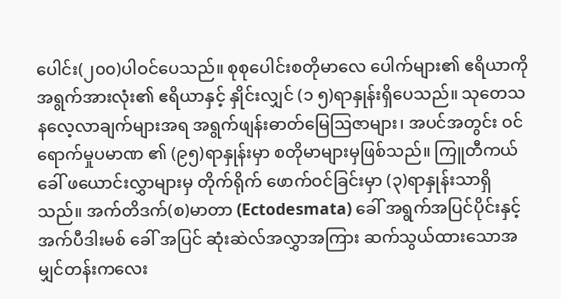ပေါင်း(၂၀၀)ပါဝင်ပေသည်။ စုစုပေါင်းစတိုမာလေ ပေါက်များ၏ ဧရိယာကို အရွက်အားလုံး၏ ဧရိယာနှင့် နှိုင်းလျှင် (၁ ၅)ရာနှုန်းရှိပေသည်။ သုတေသနလေ့လာချက်များအရ အရွက်ဖျန်းဓာတ်မြေဩဇာများ၊ အပင်အတွင်း ဝင်ရောက်မှုပမာဏ ၏ (၉၅)ရာနှုန်းမှာ စတိုမာများမှဖြစ်သည်။ ကြူတီကယ် ခေါ် ဖယောင်းလွှာများမှ တိုက်ရိုက် ဖောက်ဝင်ခြင်းမှာ (၃)ရာနှုန်းသာရှိသည်။ အက်တိဒက်(စ)မာတာ (Ectodesmata) ခေါ် အရွက်အပြင်ပိုင်းနှင့် အက်ပီဒါးမစ် ခေါ် အပြင် ဆုံးဆဲလ်အလွှာအကြား ဆက်သွယ်ထားသောအမျှင်တန်းကလေး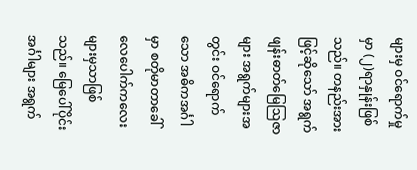များမှ ဝင်ရောက်မှုမှာ (၂)ရာနှုန်းဖြစ်သည်။ တနည်းအားဖြင့်ဆိုသော် အရွက်ဖျန်းဓာတ်မြေဩဇာများ အရွက်များအတွင်း ဝင်ရောက်သော အဓိကအင်္ဂါမှာ စတိုမာတာခေါ် လေပေါက်ကလေးများမှသာဖြစ် သည်။ မြေပေါ်ပိုင်းအင်္ဂါများ အရွက်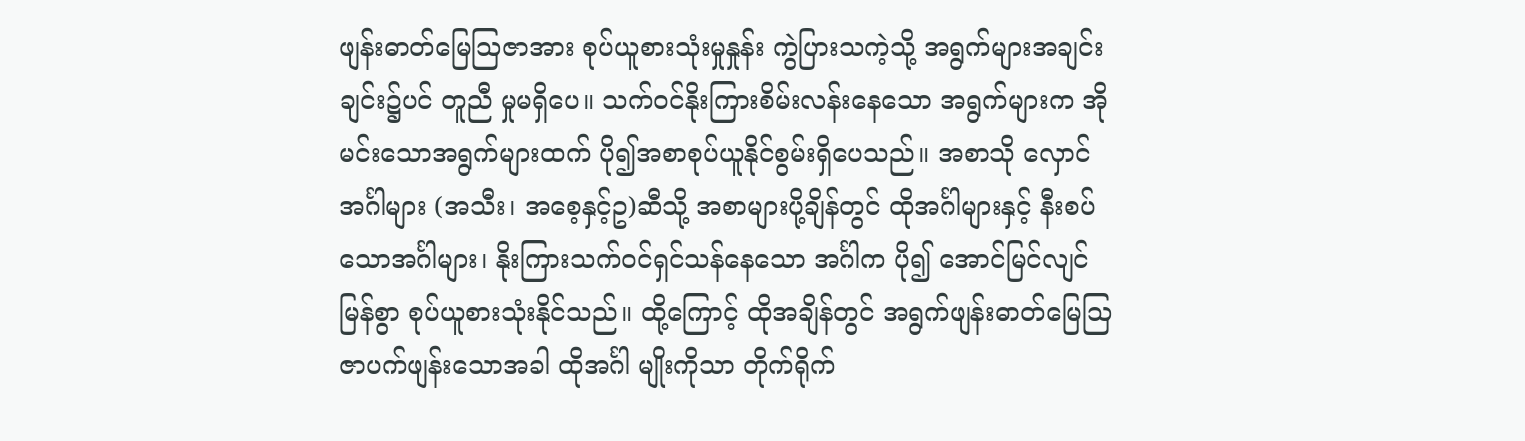ဖျန်းဓာတ်မြေဩဇာအား စုပ်ယူစားသုံးမှုနှုန်း ကွဲပြားသကဲ့သို့ အရွက်များအချင်းချင်း၌ပင် တူညီ မှုမရှိပေ။ သက်ဝင်နိုးကြားစိမ်းလန်းနေသော အရွက်များက အိုမင်းသောအရွက်များထက် ပို၍အစာစုပ်ယူနိုင်စွမ်းရှိပေသည်။ အစာသို လှောင်အင်္ဂါများ (အသီး၊ အစေ့နှင့်ဥ)ဆီသို့ အစာများပို့ချိန်တွင် ထိုအင်္ဂါများနှင့် နီးစပ်သောအင်္ဂါများ၊ နိုးကြားသက်ဝင်ရှင်သန်နေသော အင်္ဂါက ပို၍ အောင်မြင်လျင်မြန်စွာ စုပ်ယူစားသုံးနိုင်သည်။ ထို့ကြောင့် ထိုအချိန်တွင် အရွက်ဖျန်းဓာတ်မြေဩဇာပက်ဖျန်းသောအခါ ထိုအင်္ဂါ မျိုးကိုသာ တိုက်ရိုက်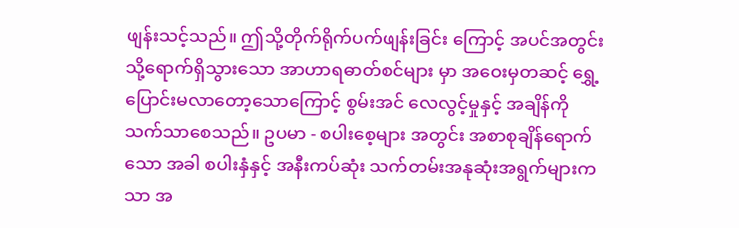ဖျန်းသင့်သည်။ ဤသို့တိုက်ရိုက်ပက်ဖျန်းခြင်း ကြောင့် အပင်အတွင်းသို့ရောက်ရှိသွားသော အာဟာရဓာတ်စင်များ မှာ အဝေးမှတဆင့် ရွှေ့ပြောင်းမလာတော့သောကြောင့် စွမ်းအင် လေလွင့်မှုနှင့် အချိန်ကို သက်သာစေသည်။ ဥပမာ - စပါးစေ့များ အတွင်း အစာစုချိန်ရောက်သော အခါ စပါးနှံနှင့် အနီးကပ်ဆုံး သက်တမ်းအနုဆုံးအရွက်များကသာ အ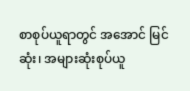စာစုပ်ယူရာတွင် အအောင် မြင်ဆုံး၊ အများဆုံးစုပ်ယူ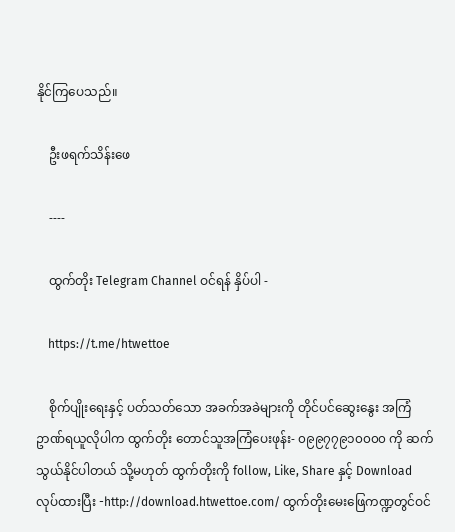နိုင်ကြပေသည်။

    ဦးဖရက်သိန်းဖေ

    ----

    ထွက်တိုး Telegram Channel ဝင်ရန် နှိပ်ပါ -

    https://t.me/htwettoe

    စိုက်ပျိုးရေးနှင့် ပတ်သတ်သော အခက်အခဲများကို တိုင်ပင်ဆွေးနွေး အကြံဥာဏ်ရယူလိုပါက ထွက်တိုး တောင်သူအကြံပေးဖုန်း- ၀၉၉၇၇၉၁၀၀၀၀ ကို ဆက်သွယ်နိုင်ပါတယ် သို့မဟုတ် ထွက်တိုးကို follow, Like, Share နှင့် Download လုပ်ထားပြီး -http://download.htwettoe.com/ ထွက်တိုးမေးဖြေကဏ္ဍတွင်ဝင်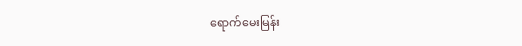ရောက်မေးမြန်း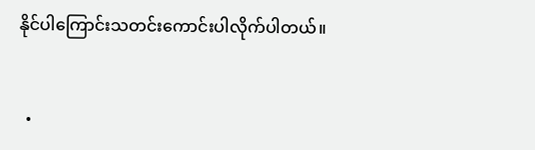နိုင်ပါကြောင်းသတင်းကောင်းပါလိုက်ပါတယ်။


  •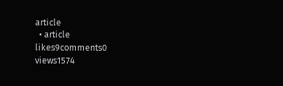article
  • article
likes9comments0
views1574